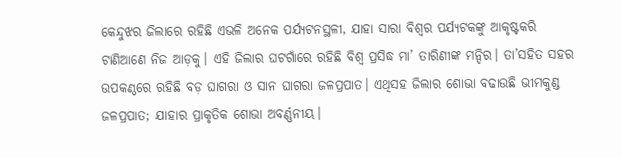କେନ୍ଦୁଝର ଜିଲାରେ ରହିଛି ଏଭଳି ଅନେକ ପର୍ଯ୍ୟଟନସ୍ଥଳୀ, ଯାହା ସାରା ବିଶ୍ବର ପର୍ଯ୍ୟଟକଙ୍କୁ ଆକୃଷ୍ଟକରି ଟାଣିଆଣେ ନିଜ ଆଡ଼କୁ। ଏହି ଜିଲାର ଘଟଗାଁରେ ରହିଛି ବିଶ୍ୱ ପ୍ରସିଦ୍ଧ ମା’ ତାରିଣୀଙ୍କ ମନ୍ଦିର। ତା’ସହିତ ସହର ଉପକଣ୍ଠରେ ରହିଛି ବଡ଼ ଘାଗରା ଓ ସାନ ଘାଗରା ଜଳପ୍ରପାତ। ଏଥିସହ ଜିଲାର ଶୋଭା ବଢାଉଛି ଭୀମକୁଣ୍ଡ ଜଳପ୍ରପାତ; ଯାହାର ପ୍ରାକୃତିକ ଶୋଭା ଅବର୍ଣ୍ଣନୀୟ।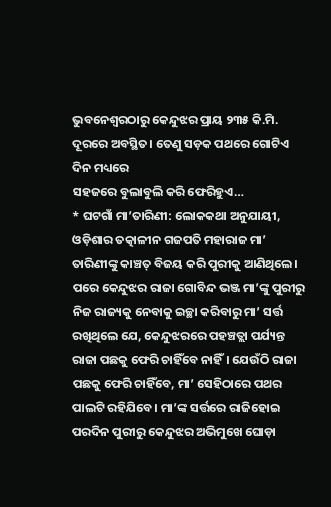ଭୁବନେଶ୍ବରଠାରୁ କେନ୍ଦୁଝର ପ୍ରାୟ ୨୩୫ କି.ମି. ଦୂରରେ ଅବସ୍ଥିତ। ତେଣୁ ସଡ଼କ ପଥରେ ଗୋଟିଏ ଦିନ ମଧ୍ୟରେ
ସହଜରେ ବୁଲାବୁଲି କରି ଫେରିହୁଏ…
* ଘଟଗାଁ ମା’ତାରିଣୀ: ଲୋକକଥା ଅନୁଯାୟୀ, ଓଡ଼ିଶାର ତତ୍କାଳୀନ ଗଜପତି ମହାରାଜ ମା’ ତାରିଣୀଙ୍କୁ କାଞ୍ଚତ୍ ବିଜୟ କରି ପୁରୀକୁ ଆଣିଥିଲେ। ପରେ କେନ୍ଦୁଝର ରାଜା ଗୋବିନ୍ଦ ଭଞ୍ଜ ମା’ଙ୍କୁ ପୁରୀରୁ ନିଜ ରାଜ୍ୟକୁ ନେବାକୁ ଇଚ୍ଛା କରିବାରୁ ମା’ ସର୍ତ୍ତ ରଖିଥିଲେ ଯେ, କେନ୍ଦୁଝରରେ ପହଞ୍ଚତ୍ଲା ପର୍ଯ୍ୟନ୍ତ ରାଜା ପଛକୁ ଫେରି ଚାହିଁବେ ନାହିଁ। ଯେଉଁଠି ରାଜା ପଛକୁ ଫେରି ଚାହିଁବେ, ମା’ ସେହିଠାରେ ପଥର ପାଲଟି ରହିଯିବେ। ମା’ଙ୍କ ସର୍ତ୍ତରେ ରାଜିହୋଇ ପରଦିନ ପୁରୀରୁ କେନ୍ଦୁଝର ଅଭିମୁଖେ ଘୋଡ଼ା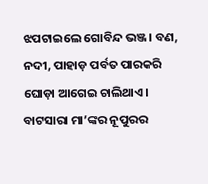ଝପଟାଇଲେ ଗୋବିନ୍ଦ ଭଞ୍ଜ। ବଣ, ନଦୀ, ପାହାଡ଼ ପର୍ବତ ପାରକରି ଘୋଡ଼ା ଆଗେଇ ଚାଲିଥାଏ। ବାଟସାରା ମା’ଙ୍କର ନୂପୁରର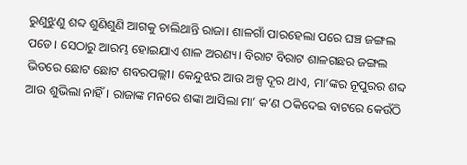ରୁଣୁଝୁଣୁ ଶବ୍ଦ ଶୁଣିଶୁଣି ଆଗକୁ ଚାଲିଥାନ୍ତି ରାଜା। ଶାଳଗାଁ ପାରହେଲା ପରେ ଘଞ୍ଚ ଜଙ୍ଗଲ ପଡେ। ସେଠାରୁ ଆରମ୍ଭ ହୋଇଯାଏ ଶାଳ ଅରଣ୍ୟ। ବିରାଟ ବିରାଟ ଶାଳଗଛର ଜଙ୍ଗଲ ଭିତରେ ଛୋଟ ଛୋଟ ଶବରପଲ୍ଲୀ। କେନ୍ଦୁଝର ଆଉ ଅଳ୍ପ ଦୂର ଥାଏ, ମା’ଙ୍କର ନୂପୁରର ଶବ୍ଦ ଆଉ ଶୁଭିଲା ନାହିଁ। ରାଜାଙ୍କ ମନରେ ଶଙ୍କା ଆସିଲା ମା’ କ’ଣ ଠକିଦେଇ ବାଟରେ କେଉଁଠି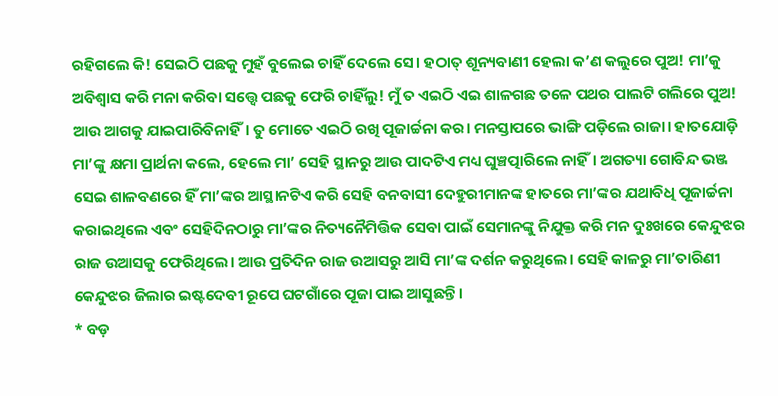ରହିଗଲେ କି! ସେଇଠି ପଛକୁ ମୁହଁ ବୁଲେଇ ଚାହିଁ ଦେଲେ ସେ। ହଠାତ୍ ଶୂନ୍ୟବାଣୀ ହେଲା କ’ଣ କଲୁରେ ପୁଅ! ମା’କୁ ଅବିଶ୍ବାସ କରି ମନା କରିବା ସତ୍ତ୍ୱେ ପଛକୁ ଫେରି ଚାହିଁଲୁ! ମୁଁ ତ ଏଇଠି ଏଇ ଶାଳଗଛ ତଳେ ପଥର ପାଲଟି ଗଲିରେ ପୁଅ! ଆଉ ଆଗକୁ ଯାଇପାରିବିନାହିଁ। ତୁ ମୋତେ ଏଇଠି ରଖି ପୂଜାର୍ଚ୍ଚନା କର। ମନସ୍ତାପରେ ଭାଙ୍ଗି ପଡ଼ିଲେ ରାଜା। ହାତଯୋଡ଼ି ମା’ଙ୍କୁ କ୍ଷମା ପ୍ରାର୍ଥନା କଲେ, ହେଲେ ମା’ ସେହି ସ୍ଥାନରୁ ଆଉ ପାଦଟିଏ ମଧ୍ୟ ଘୁଞ୍ଚତ୍ପାରିଲେ ନାହିଁ। ଅଗତ୍ୟା ଗୋବିନ୍ଦ ଭଞ୍ଜ ସେଇ ଶାଳବଣରେ ହିଁ ମା’ଙ୍କର ଆସ୍ଥାନଟିଏ କରି ସେହି ବନବାସୀ ଦେହୁରୀମାନଙ୍କ ହାତରେ ମା’ଙ୍କର ଯଥାବିଧି ପୂଜାର୍ଚ୍ଚନା କରାଇଥିଲେ ଏବଂ ସେହିଦିନଠାରୁ ମା’ଙ୍କର ନିତ୍ୟନୈମିତ୍ତିକ ସେବା ପାଇଁ ସେମାନଙ୍କୁ ନିଯୁକ୍ତ କରି ମନ ଦୁଃଖରେ କେନ୍ଦୁଝର ରାଜ ଉଆସକୁ ଫେରିଥିଲେ। ଆଉ ପ୍ରତିଦିନ ରାଜ ଉଆସରୁ ଆସି ମା’ଙ୍କ ଦର୍ଶନ କରୁଥିଲେ। ସେହି କାଳରୁ ମା’ତାରିଣୀ କେନ୍ଦୁଝର ଜିଲାର ଇଷ୍ଟଦେବୀ ରୂପେ ଘଟଗାଁରେ ପୂଜା ପାଇ ଆସୁଛନ୍ତି।
* ବଡ଼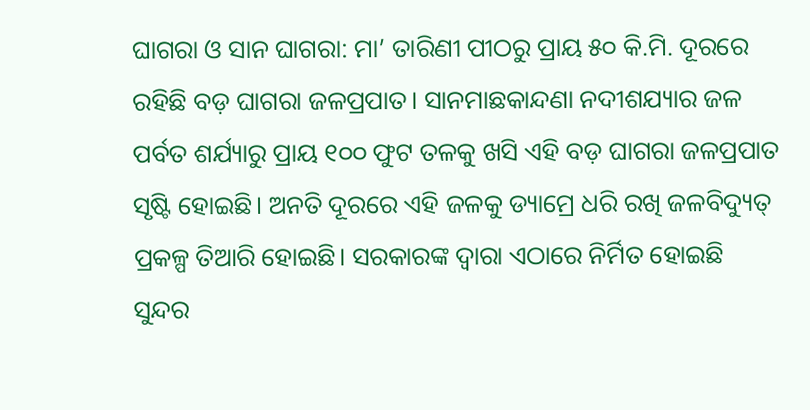ଘାଗରା ଓ ସାନ ଘାଗରା: ମା’ ତାରିଣୀ ପୀଠରୁ ପ୍ରାୟ ୫୦ କି.ମି. ଦୂରରେ ରହିଛି ବଡ଼ ଘାଗରା ଜଳପ୍ରପାତ। ସାନମାଛକାନ୍ଦଣା ନଦୀଶଯ୍ୟାର ଜଳ ପର୍ବତ ଶର୍ଯ୍ୟାରୁ ପ୍ରାୟ ୧୦୦ ଫୁଟ ତଳକୁ ଖସି ଏହି ବଡ଼ ଘାଗରା ଜଳପ୍ରପାତ ସୃଷ୍ଟି ହୋଇଛି। ଅନତି ଦୂରରେ ଏହି ଜଳକୁ ଡ୍ୟାମ୍ରେ ଧରି ରଖି ଜଳବିଦ୍ୟୁତ୍ ପ୍ରକଳ୍ପ ତିଆରି ହୋଇଛି। ସରକାରଙ୍କ ଦ୍ବାରା ଏଠାରେ ନିର୍ମିତ ହୋଇଛି ସୁନ୍ଦର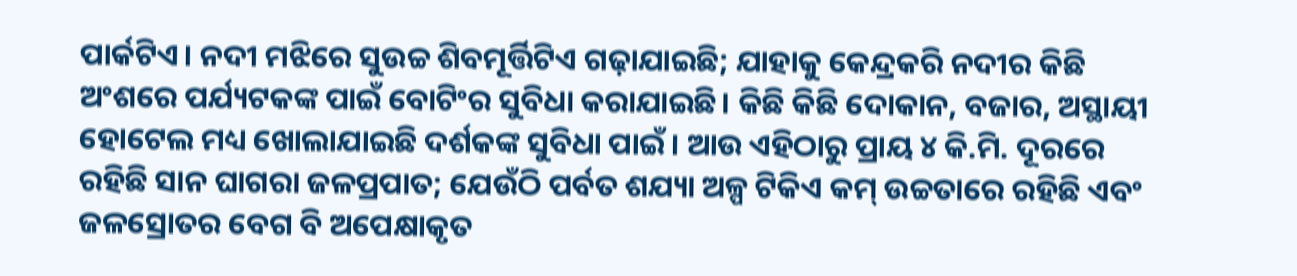ପାର୍କଟିଏ। ନଦୀ ମଝିରେ ସୁଉଚ୍ଚ ଶିବମୂର୍ତ୍ତିଟିଏ ଗଢ଼ାଯାଇଛି; ଯାହାକୁ କେନ୍ଦ୍ରକରି ନଦୀର କିଛି ଅଂଶରେ ପର୍ଯ୍ୟଟକଙ୍କ ପାଇଁ ବୋଟିଂର ସୁବିଧା କରାଯାଇଛି। କିଛି କିଛି ଦୋକାନ, ବଜାର, ଅସ୍ଥାୟୀ ହୋଟେଲ ମଧ୍ୟ ଖୋଲାଯାଇଛି ଦର୍ଶକଙ୍କ ସୁବିଧା ପାଇଁ। ଆଉ ଏହିଠାରୁ ପ୍ରାୟ ୪ କି.ମି. ଦୂରରେ ରହିଛି ସାନ ଘାଗରା ଜଳପ୍ରପାତ; ଯେଉଁଠି ପର୍ବତ ଶଯ୍ୟା ଅଳ୍ପ ଟିକିଏ କମ୍ ଉଚ୍ଚତାରେ ରହିଛି ଏବଂ ଜଳସ୍ରୋତର ବେଗ ବି ଅପେକ୍ଷାକୃତ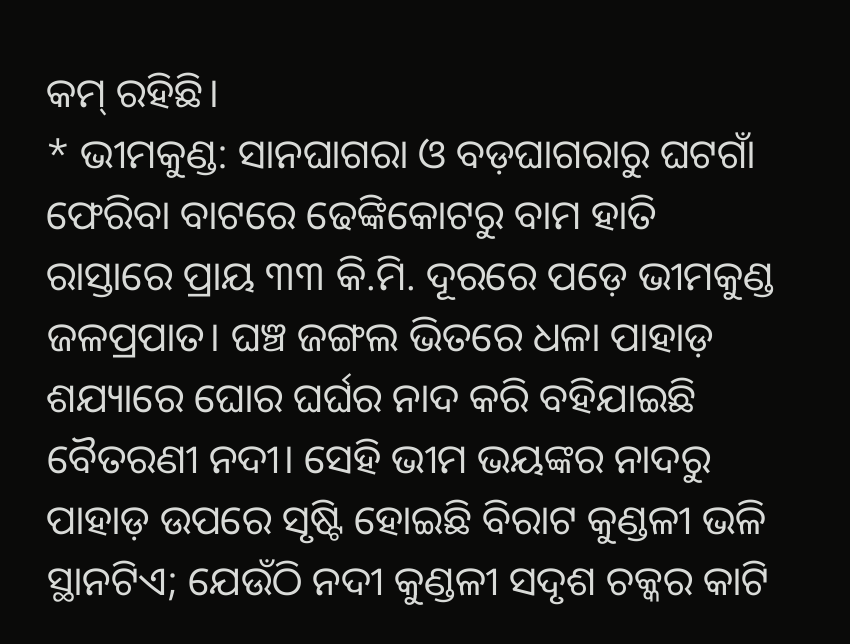କମ୍ ରହିଛି।
* ଭୀମକୁଣ୍ଡ: ସାନଘାଗରା ଓ ବଡ଼ଘାଗରାରୁ ଘଟଗାଁ ଫେରିବା ବାଟରେ ଢେଙ୍କିକୋଟରୁ ବାମ ହାତି ରାସ୍ତାରେ ପ୍ରାୟ ୩୩ କି.ମି. ଦୂରରେ ପଡ଼େ ଭୀମକୁଣ୍ଡ ଜଳପ୍ରପାତ। ଘଞ୍ଚ ଜଙ୍ଗଲ ଭିତରେ ଧଳା ପାହାଡ଼ ଶଯ୍ୟାରେ ଘୋର ଘର୍ଘର ନାଦ କରି ବହିଯାଇଛି ବୈତରଣୀ ନଦୀ। ସେହି ଭୀମ ଭୟଙ୍କର ନାଦରୁ ପାହାଡ଼ ଉପରେ ସୃଷ୍ଟି ହୋଇଛି ବିରାଟ କୁଣ୍ଡଳୀ ଭଳି ସ୍ଥାନଟିଏ; ଯେଉଁଠି ନଦୀ କୁଣ୍ଡଳୀ ସଦୃଶ ଚକ୍କର କାଟି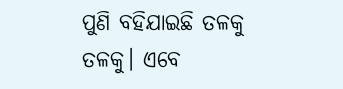ପୁଣି ବହିଯାଇଛି ତଳକୁ ତଳକୁ। ଏବେ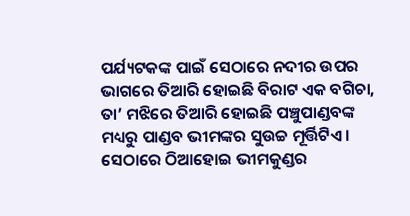ପର୍ଯ୍ୟଟକଙ୍କ ପାଇଁ ସେଠାରେ ନଦୀର ଉପର ଭାଗରେ ତିଆରି ହୋଇଛି ବିରାଟ ଏକ ବଗିଚା, ତା’ ମଝିରେ ତିଆରି ହୋଇଛି ପଞ୍ଚୁପାଣ୍ଡବଙ୍କ ମଧ୍ୟରୁ ପାଣ୍ଡବ ଭୀମଙ୍କର ସୁଉଚ୍ଚ ମୂର୍ତ୍ତିଟିଏ। ସେଠାରେ ଠିଆହୋଇ ଭୀମକୁଣ୍ଡର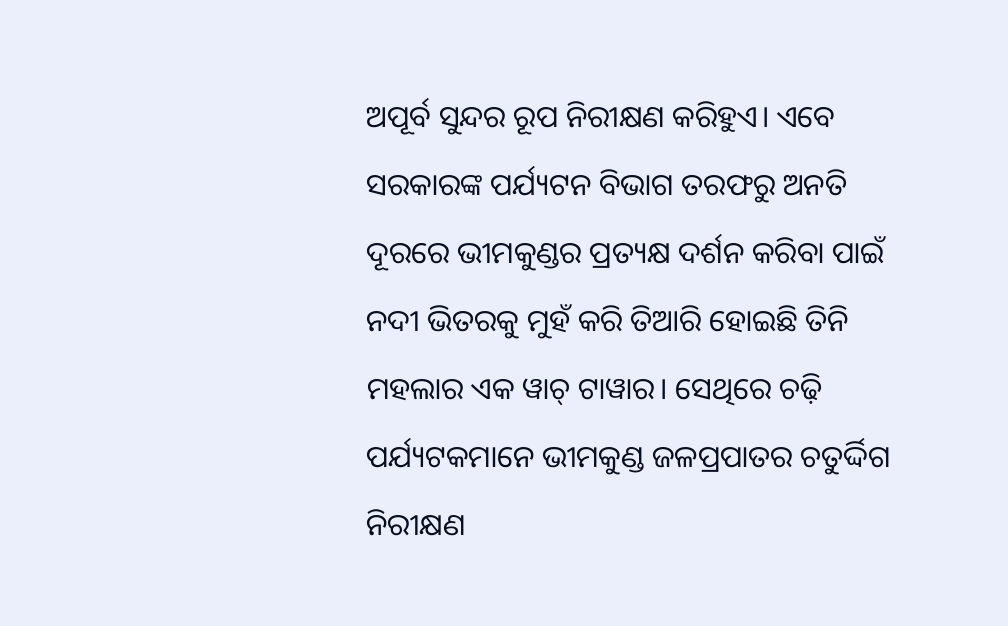ଅପୂର୍ବ ସୁନ୍ଦର ରୂପ ନିରୀକ୍ଷଣ କରିହୁଏ। ଏବେ ସରକାରଙ୍କ ପର୍ଯ୍ୟଟନ ବିଭାଗ ତରଫରୁ ଅନତି ଦୂରରେ ଭୀମକୁଣ୍ଡର ପ୍ରତ୍ୟକ୍ଷ ଦର୍ଶନ କରିବା ପାଇଁ ନଦୀ ଭିତରକୁ ମୁହଁ କରି ତିଆରି ହୋଇଛି ତିନି ମହଲାର ଏକ ୱାଚ୍ ଟାୱାର। ସେଥିରେ ଚଢ଼ି ପର୍ଯ୍ୟଟକମାନେ ଭୀମକୁଣ୍ଡ ଜଳପ୍ରପାତର ଚତୁର୍ଦ୍ଦିଗ ନିରୀକ୍ଷଣ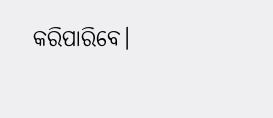କରିପାରିବେ।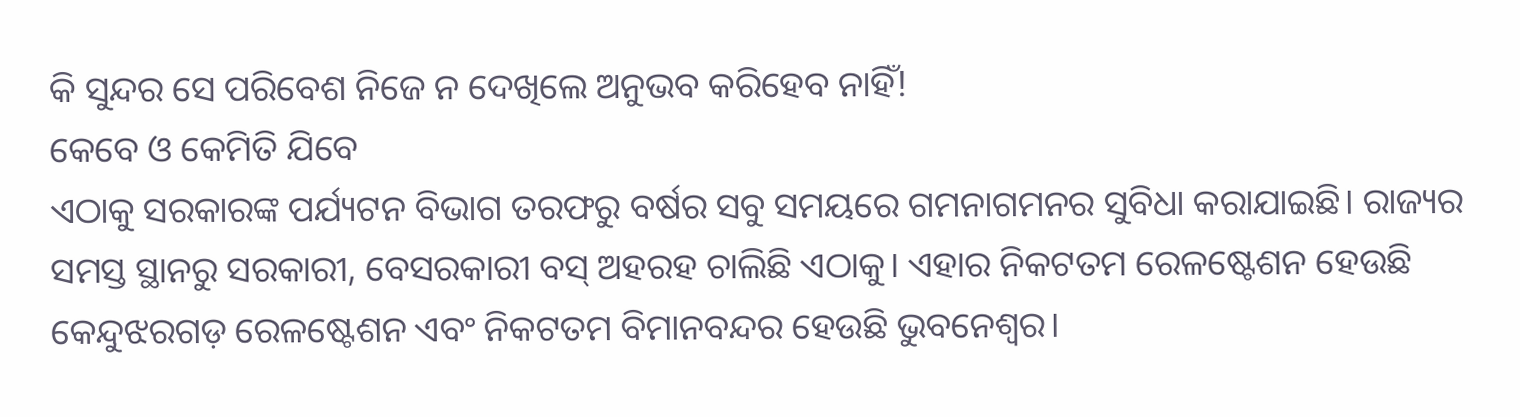କି ସୁନ୍ଦର ସେ ପରିବେଶ ନିଜେ ନ ଦେଖିଲେ ଅନୁଭବ କରିହେବ ନାହିଁ!
କେବେ ଓ କେମିତି ଯିବେ
ଏଠାକୁ ସରକାରଙ୍କ ପର୍ଯ୍ୟଟନ ବିଭାଗ ତରଫରୁ ବର୍ଷର ସବୁ ସମୟରେ ଗମନାଗମନର ସୁବିଧା କରାଯାଇଛି। ରାଜ୍ୟର ସମସ୍ତ ସ୍ଥାନରୁ ସରକାରୀ, ବେସରକାରୀ ବସ୍ ଅହରହ ଚାଲିଛି ଏଠାକୁ। ଏହାର ନିକଟତମ ରେଳଷ୍ଟେଶନ ହେଉଛି କେନ୍ଦୁଝରଗଡ଼ ରେଳଷ୍ଟେଶନ ଏବଂ ନିକଟତମ ବିମାନବନ୍ଦର ହେଉଛି ଭୁବନେଶ୍ୱର।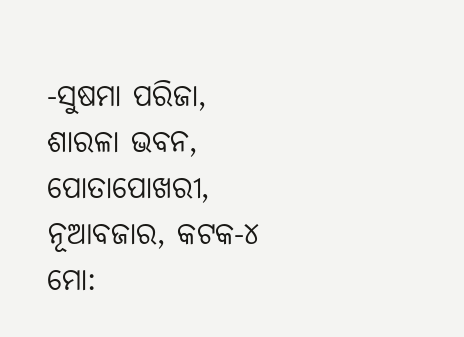-ସୁଷମା ପରିଜା,
ଶାରଳା ଭବନ, ପୋତାପୋଖରୀ,
ନୂଆବଜାର, କଟକ-୪
ମୋ: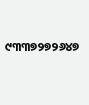୯୩୩୭୨୭୨୬୪୭